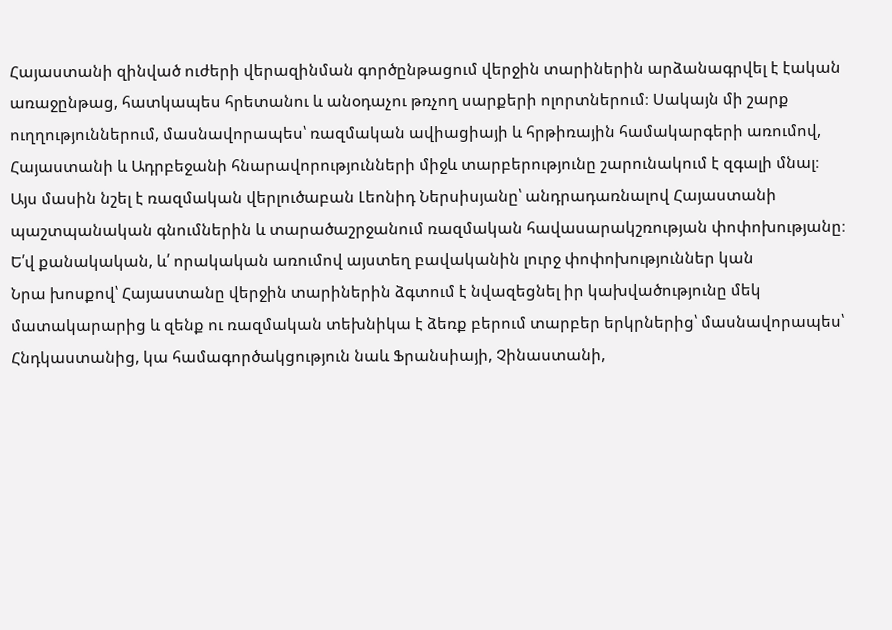Հայաստանի զինված ուժերի վերազինման գործընթացում վերջին տարիներին արձանագրվել է էական առաջընթաց, հատկապես հրետանու և անօդաչու թռչող սարքերի ոլորտներում։ Սակայն մի շարք ուղղություններում, մասնավորապես՝ ռազմական ավիացիայի և հրթիռային համակարգերի առումով, Հայաստանի և Ադրբեջանի հնարավորությունների միջև տարբերությունը շարունակում է զգալի մնալ։
Այս մասին նշել է ռազմական վերլուծաբան Լեոնիդ Ներսիսյանը՝ անդրադառնալով Հայաստանի պաշտպանական գնումներին և տարածաշրջանում ռազմական հավասարակշռության փոփոխությանը։
Ե՛վ քանակական, և՛ որակական առումով այստեղ բավականին լուրջ փոփոխություններ կան
Նրա խոսքով՝ Հայաստանը վերջին տարիներին ձգտում է նվազեցնել իր կախվածությունը մեկ մատակարարից և զենք ու ռազմական տեխնիկա է ձեռք բերում տարբեր երկրներից՝ մասնավորապես՝ Հնդկաստանից, կա համագործակցություն նաև Ֆրանսիայի, Չինաստանի,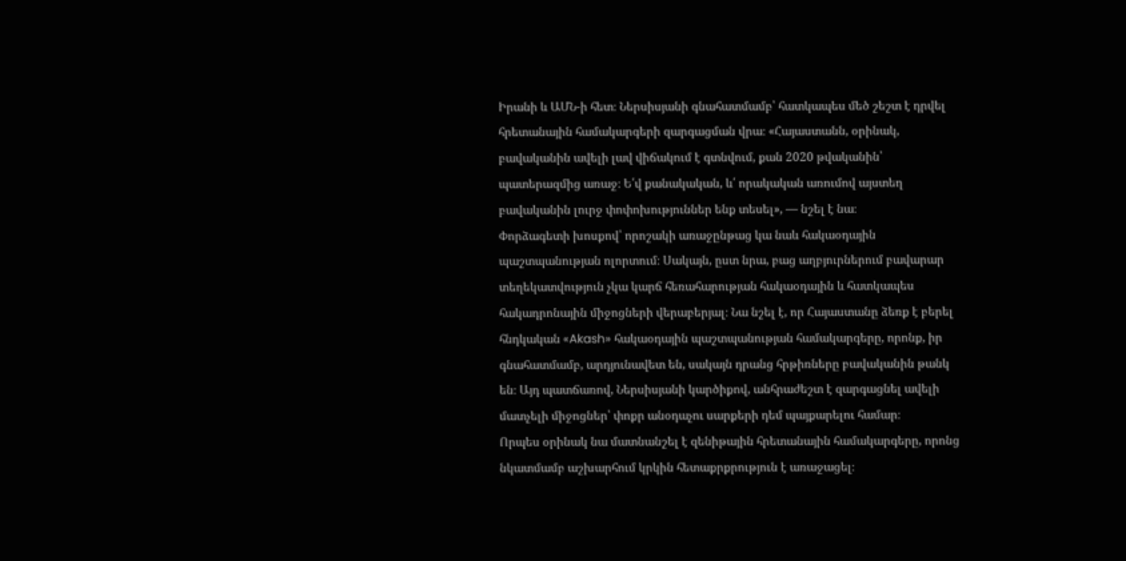Իրանի և ԱՄՆ-ի հետ։ Ներսիսյանի գնահատմամբ՝ հատկապես մեծ շեշտ է դրվել հրետանային համակարգերի զարգացման վրա։ «Հայաստանն, օրինակ, բավականին ավելի լավ վիճակում է գտնվում, քան 2020 թվականին՝ պատերազմից առաջ։ Ե՛վ քանակական, և՛ որակական առումով այստեղ բավականին լուրջ փոփոխություններ ենք տեսել», — նշել է նա։
Փորձագետի խոսքով՝ որոշակի առաջընթաց կա նաև հակաօդային պաշտպանության ոլորտում։ Սակայն, ըստ նրա, բաց աղբյուրներում բավարար տեղեկատվություն չկա կարճ հեռահարության հակաօդային և հատկապես հակադրոնային միջոցների վերաբերյալ։ Նա նշել է, որ Հայաստանը ձեռք է բերել հնդկական «Akash» հակաօդային պաշտպանության համակարգերը, որոնք, իր գնահատմամբ, արդյունավետ են, սակայն դրանց հրթիռները բավականին թանկ են։ Այդ պատճառով, Ներսիսյանի կարծիքով, անհրաժեշտ է զարգացնել ավելի մատչելի միջոցներ՝ փոքր անօդաչու սարքերի դեմ պայքարելու համար։
Որպես օրինակ նա մատնանշել է զենիթային հրետանային համակարգերը, որոնց նկատմամբ աշխարհում կրկին հետաքրքրություն է առաջացել։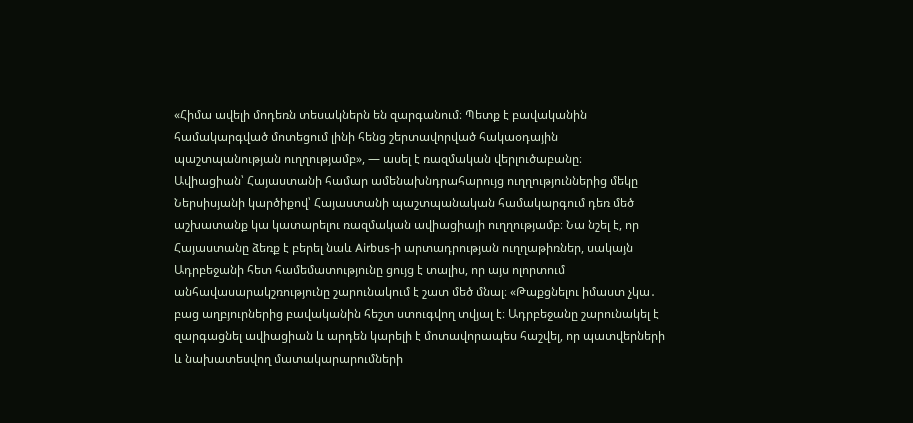«Հիմա ավելի մոդեռն տեսակներն են զարգանում։ Պետք է բավականին համակարգված մոտեցում լինի հենց շերտավորված հակաօդային պաշտպանության ուղղությամբ», — ասել է ռազմական վերլուծաբանը։
Ավիացիան՝ Հայաստանի համար ամենախնդրահարույց ուղղություններից մեկը
Ներսիսյանի կարծիքով՝ Հայաստանի պաշտպանական համակարգում դեռ մեծ աշխատանք կա կատարելու ռազմական ավիացիայի ուղղությամբ։ Նա նշել է, որ Հայաստանը ձեռք է բերել նաև Airbus-ի արտադրության ուղղաթիռներ, սակայն Ադրբեջանի հետ համեմատությունը ցույց է տալիս, որ այս ոլորտում անհավասարակշռությունը շարունակում է շատ մեծ մնալ։ «Թաքցնելու իմաստ չկա․ բաց աղբյուրներից բավականին հեշտ ստուգվող տվյալ է։ Ադրբեջանը շարունակել է զարգացնել ավիացիան և արդեն կարելի է մոտավորապես հաշվել, որ պատվերների և նախատեսվող մատակարարումների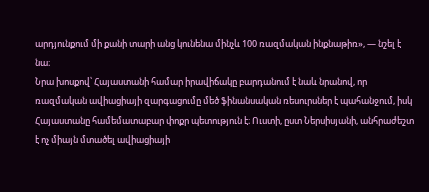արդյունքում մի քանի տարի անց կունենա մինչև 100 ռազմական ինքնաթիռ», — նշել է նա։
Նրա խոսքով՝ Հայաստանի համար իրավիճակը բարդանում է նաև նրանով, որ ռազմական ավիացիայի զարգացումը մեծ ֆինանսական ռեսուրսներ է պահանջում, իսկ Հայաստանը համեմատաբար փոքր պետություն է։ Ուստի, ըստ Ներսիսյանի, անհրաժեշտ է ոչ միայն մտածել ավիացիայի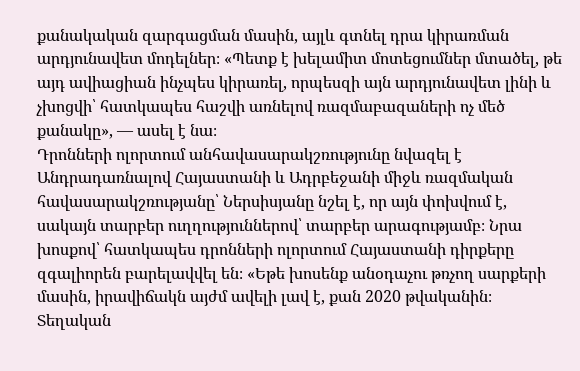քանակական զարգացման մասին, այլև գտնել դրա կիրառման արդյունավետ մոդելներ։ «Պետք է խելամիտ մոտեցումներ մտածել, թե այդ ավիացիան ինչպես կիրառել, որպեսզի այն արդյունավետ լինի և չխոցվի՝ հատկապես հաշվի առնելով ռազմաբազաների ոչ մեծ քանակը», — ասել է նա։
Դրոնների ոլորտում անհավասարակշռությունը նվազել է
Անդրադառնալով Հայաստանի և Ադրբեջանի միջև ռազմական հավասարակշռությանը՝ Ներսիսյանը նշել է, որ այն փոխվում է, սակայն տարբեր ուղղություններով՝ տարբեր արագությամբ։ Նրա խոսքով՝ հատկապես դրոնների ոլորտում Հայաստանի դիրքերը զգալիորեն բարելավվել են։ «Եթե խոսենք անօդաչու թռչող սարքերի մասին, իրավիճակն այժմ ավելի լավ է, քան 2020 թվականին։ Տեղական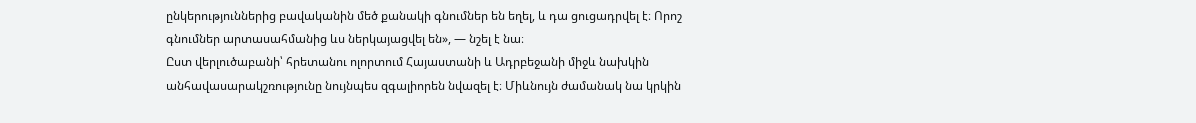ընկերություններից բավականին մեծ քանակի գնումներ են եղել, և դա ցուցադրվել է։ Որոշ գնումներ արտասահմանից ևս ներկայացվել են», — նշել է նա։
Ըստ վերլուծաբանի՝ հրետանու ոլորտում Հայաստանի և Ադրբեջանի միջև նախկին անհավասարակշռությունը նույնպես զգալիորեն նվազել է։ Միևնույն ժամանակ նա կրկին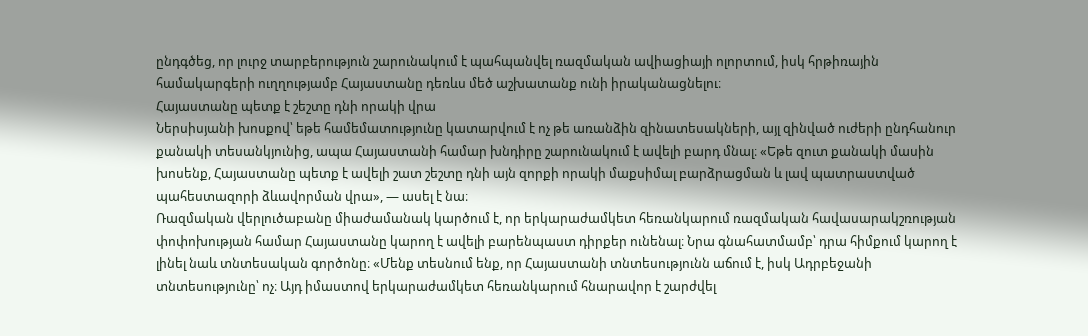ընդգծեց, որ լուրջ տարբերություն շարունակում է պահպանվել ռազմական ավիացիայի ոլորտում, իսկ հրթիռային համակարգերի ուղղությամբ Հայաստանը դեռևս մեծ աշխատանք ունի իրականացնելու։
Հայաստանը պետք է շեշտը դնի որակի վրա
Ներսիսյանի խոսքով՝ եթե համեմատությունը կատարվում է ոչ թե առանձին զինատեսակների, այլ զինված ուժերի ընդհանուր քանակի տեսանկյունից, ապա Հայաստանի համար խնդիրը շարունակում է ավելի բարդ մնալ։ «Եթե զուտ քանակի մասին խոսենք, Հայաստանը պետք է ավելի շատ շեշտը դնի այն զորքի որակի մաքսիմալ բարձրացման և լավ պատրաստված պահեստազորի ձևավորման վրա», — ասել է նա։
Ռազմական վերլուծաբանը միաժամանակ կարծում է, որ երկարաժամկետ հեռանկարում ռազմական հավասարակշռության փոփոխության համար Հայաստանը կարող է ավելի բարենպաստ դիրքեր ունենալ։ Նրա գնահատմամբ՝ դրա հիմքում կարող է լինել նաև տնտեսական գործոնը։ «Մենք տեսնում ենք, որ Հայաստանի տնտեսությունն աճում է, իսկ Ադրբեջանի տնտեսությունը՝ ոչ։ Այդ իմաստով երկարաժամկետ հեռանկարում հնարավոր է շարժվել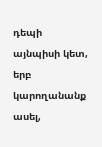դեպի այնպիսի կետ, երբ կարողանանք ասել,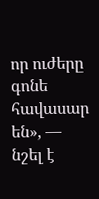որ ուժերը գոնե հավասար են», — նշել է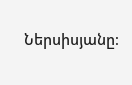Ներսիսյանը։